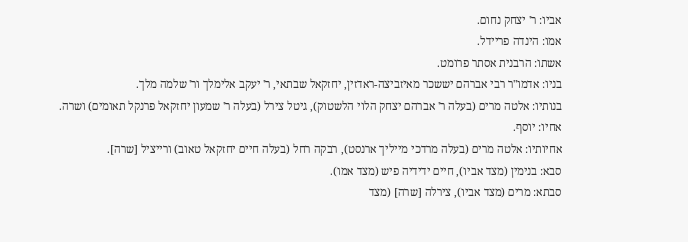אביו: ר' יצחק נחום.
אמו: הינדה פריידל.
אשתו: הרבנית אסתר פרומט.
בניו: אדמו"ר רבי אברהם יששכר מאיזביצה-ראדזין, יחזקאל שבתאי, ר' יעקב אלימלך ור' שלמה מלך.
בנותיו: אלטה מרים (בעלה ר' אברהם יצחק הלוי הלשטוק), גיטל צירל (בעלה ר' שמעון יחזקאל פרנקל תאומים) ושרה.
אחיו: יוסף.
אחיותיו: אלטה מרים (בעלה מרדכי מייליך ארנסט), רבקה רחל (בעלה חיים יחזקאל טאוב) ורייציל [שרה].
סבא: בנימין (מצד אביו), חיים ידידיה פיש (מצד אמו).
סבתא: מרים (מצד אביו), צירלה [שרה] (מצד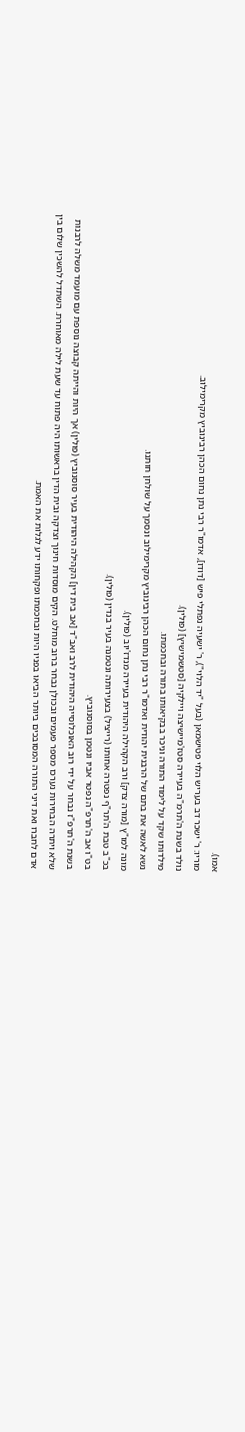אמו).
מוריו: ר' ישכר דב בעריש הלוי פטישמאן (בעל "יד הלוי"), ר' ישעיה נפתלי פיש [דודו], אדמו"ר רבי נתן נחום הכהן רבינוביץ מקרימילוב.
נולד בשנת ה'תרמ"ה בעיירה סטז'מיישיצה ויילקיה [סטשמישיץ] (פולין).
מילדותו שקד על לימוד התורה וניכר בבקיאותו בתורה ובחכמתו.
נשא לאשה את בתם של הרבנית יהודית ואדמו"ר רבי נתן נחום הכהן רבינוביץ מקרימילוב ונסמך על שולחן חותנו.
מונה למו"ץ [מורה צדק] ורב הקהילה היהודית בעיירה מנדז'יוב (פולין).
בכ"ב טבת ה'תר"ף נפטרה אחותו (רייציל) בצעירותה ונטמנה בעיר בנדין (פולין).
בט"ו אב ה'תרפ"ה נפטר אביו ונטמן בסוסנוביץ.
בשנת ה'תרפ"ז נבחר על ידי רוב האוכלוסייה היהודית לרב ואב"ד [אב בית דין] הקהילה היהודית בעיר סוסנוביץ (פולין) אך היות והייתה קבוצה נוספת עם מועמד משלה לרבנות שלא ויתרה הבחירות נערכו מספר פעמים ובכולן נבחר ברוב מוחלט. הקים מוסדות חינוך וצדקה ובית הדין בראשותו היה פתוח עד שעת לילה מאוחרת. השתדל להשכין שלום בין אדם לחברו ואת דיני התורה המסובכים ביותר הביאו בפניו היות ובחכמתו ופקחותו ידע לגלות את האמת.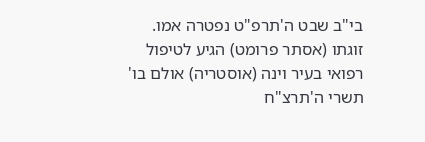בי"ב שבט ה'תרפ"ט נפטרה אמו.
זוגתו (אסתר פרומט) הגיע לטיפול רפואי בעיר וינה (אוסטריה) אולם בו' תשרי ה'תרצ"ח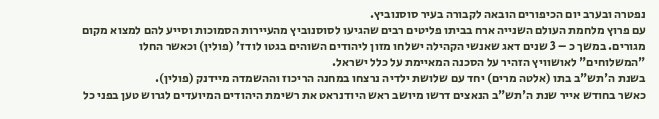נפטרה ובערב יום הכיפורים הובאה לקבורה בעיר סוסנוביץ.
עם פרוץ מלחמת העולם השנייה ארח בביתו פליטים רבים שהגיעו לסוסנוביץ מהעיירות הסמוכות וסייע להם למצוא מקום מגורים. במשך כ – 3 שנים דאג שאנשי הקהילה ישלחו מזון ליהודים השוהים בגטו לודז' (פולין) וכאשר החלו "המשלוחים" לאושוויץ הזהיר על הסכנה המאיימת על כלל ישראל.
בשנת ה'תש"ב בתו (אלטה מרים) יחד עם שלושת ילדיה נרצחו במחנה הריכוז וההשמדה מיידנק (פולין).
כאשר בחודש אייר שנת ה'תש"ב הנאצים דרשו מיושב ראש היודנראט את רשימת היהודים המיועדים לגרוש טען בפני כל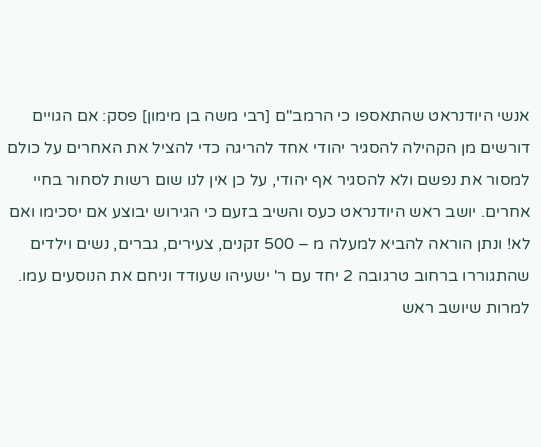אנשי היודנראט שהתאספו כי הרמב"ם [רבי משה בן מימון] פסק: אם הגויים דורשים מן הקהילה להסגיר יהודי אחד להריגה כדי להציל את האחרים על כולם למסור את נפשם ולא להסגיר אף יהודי, על כן אין לנו שום רשות לסחור בחיי אחרים. יושב ראש היודנראט כעס והשיב בזעם כי הגירוש יבוצע אם יסכימו ואם לא! ונתן הוראה להביא למעלה מ – 500 זקנים, צעירים, גברים, נשים וילדים שהתגוררו ברחוב טרגובה 2 יחד עם ר' ישעיהו שעודד וניחם את הנוסעים עמו. למרות שיושב ראש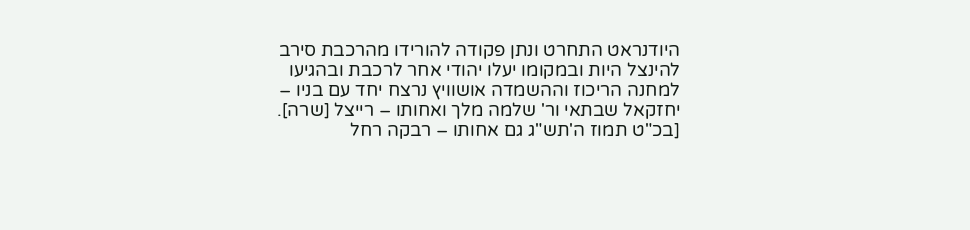היודנראט התחרט ונתן פקודה להורידו מהרכבת סירב להינצל היות ובמקומו יעלו יהודי אחר לרכבת ובהגיעו למחנה הריכוז וההשמדה אושוויץ נרצח יחד עם בניו – יחזקאל שבתאי ור' שלמה מלך ואחותו – רייצל [שרה].
[בכ"ט תמוז ה'תש"ג גם אחותו – רבקה רחל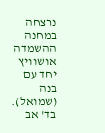נרצחה במחנה ההשמדה אושוויץ יחד עם בנה (שמואל). בד' אב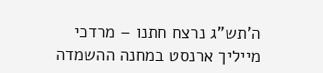ה'תש"ג נרצח חתנו – מרדכי מייליך ארנסט במחנה ההשמדה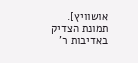אושוויץ].
תמונת הצדיק באדיבות ר'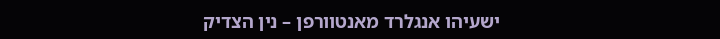ישעיהו אנגלרד מאנטוורפן – נין הצדיק